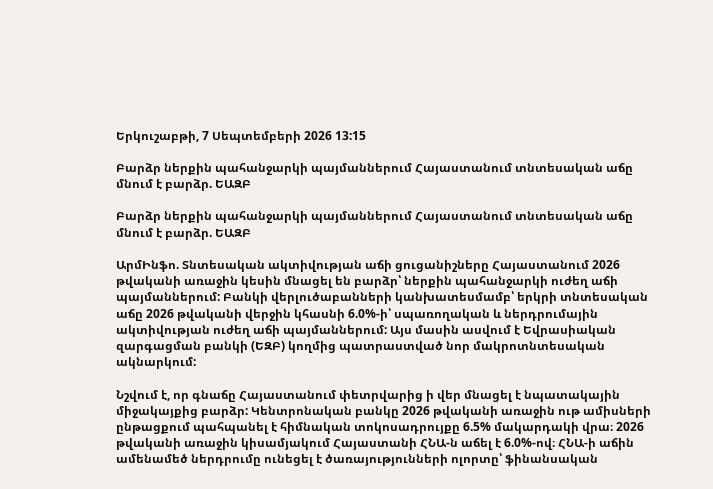Երկուշաբթի, 7 Սեպտեմբերի 2026 13:15

Բարձր ներքին պահանջարկի պայմաններում Հայաստանում տնտեսական աճը մնում է բարձր. ԵԱԶԲ

Բարձր ներքին պահանջարկի պայմաններում Հայաստանում տնտեսական աճը մնում է բարձր. ԵԱԶԲ

ԱրմԻնֆո. Տնտեսական ակտիվության աճի ցուցանիշները Հայաստանում 2026 թվականի առաջին կեսին մնացել են բարձր՝ ներքին պահանջարկի ուժեղ աճի պայմաններում: Բանկի վերլուծաբանների կանխատեսմամբ՝ երկրի տնտեսական աճը 2026 թվականի վերջին կհասնի 6.0%-ի՝ սպառողական և ներդրումային ակտիվության ուժեղ աճի պայմաններում: Այս մասին ասվում է Եվրասիական զարգացման բանկի (ԵԶԲ) կողմից պատրաստված նոր մակրոտնտեսական ակնարկում:

Նշվում է, որ գնաճը Հայաստանում փետրվարից ի վեր մնացել է նպատակային միջակայքից բարձր: Կենտրոնական բանկը 2026 թվականի առաջին ութ ամիսների ընթացքում պահպանել է հիմնական տոկոսադրույքը 6.5% մակարդակի վրա։ 2026 թվականի առաջին կիսամյակում Հայաստանի ՀՆԱ-ն աճել է 6.0%-ով։ ՀՆԱ-ի աճին ամենամեծ ներդրումը ունեցել է ծառայությունների ոլորտը՝ ֆինանսական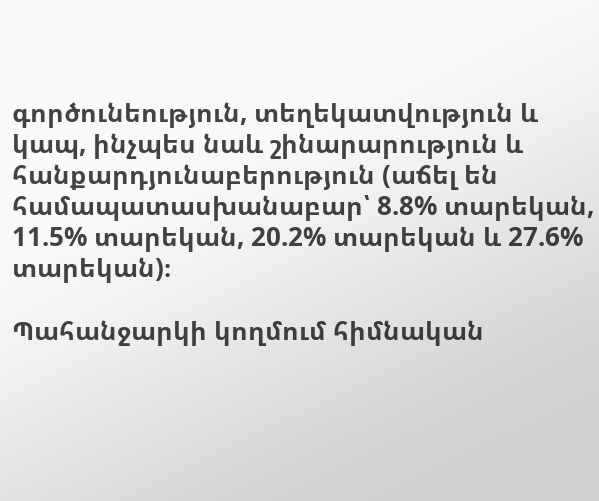գործունեություն, տեղեկատվություն և կապ, ինչպես նաև շինարարություն և հանքարդյունաբերություն (աճել են համապատասխանաբար՝ 8.8% տարեկան, 11.5% տարեկան, 20.2% տարեկան և 27.6% տարեկան)։

Պահանջարկի կողմում հիմնական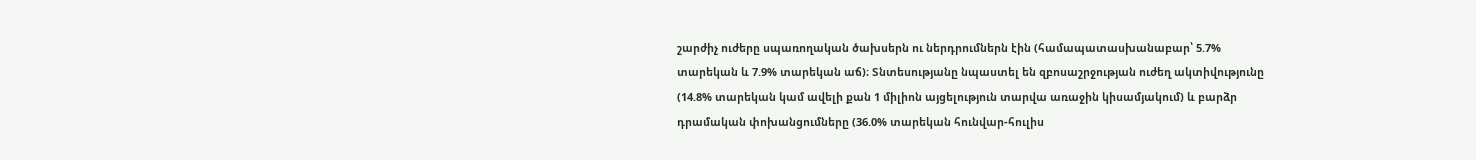շարժիչ ուժերը սպառողական ծախսերն ու ներդրումներն էին (համապատասխանաբար՝ 5.7% տարեկան և 7.9% տարեկան աճ)։ Տնտեսությանը նպաստել են զբոսաշրջության ուժեղ ակտիվությունը (14.8% տարեկան կամ ավելի քան 1 միլիոն այցելություն տարվա առաջին կիսամյակում) և բարձր դրամական փոխանցումները (36.0% տարեկան հունվար-հուլիս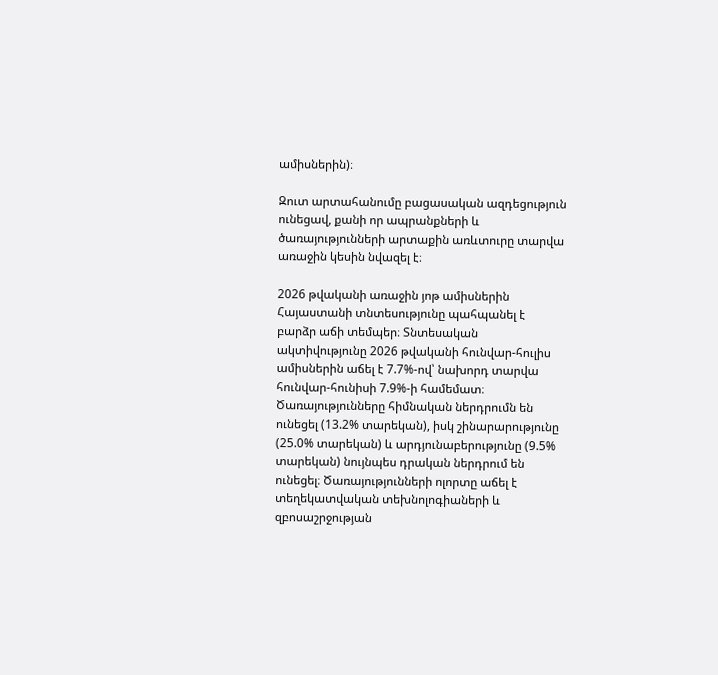ամիսներին)։

Զուտ արտահանումը բացասական ազդեցություն ունեցավ, քանի որ ապրանքների և ծառայությունների արտաքին առևտուրը տարվա առաջին կեսին նվազել է։

2026 թվականի առաջին յոթ ամիսներին Հայաստանի տնտեսությունը պահպանել է բարձր աճի տեմպեր։ Տնտեսական ակտիվությունը 2026 թվականի հունվար-հուլիս ամիսներին աճել է 7.7%-ով՝ նախորդ տարվա հունվար-հունիսի 7.9%-ի համեմատ։ Ծառայությունները հիմնական ներդրումն են ունեցել (13.2% տարեկան), իսկ շինարարությունը (25.0% տարեկան) և արդյունաբերությունը (9.5% տարեկան) նույնպես դրական ներդրում են ունեցել։ Ծառայությունների ոլորտը աճել է տեղեկատվական տեխնոլոգիաների և զբոսաշրջության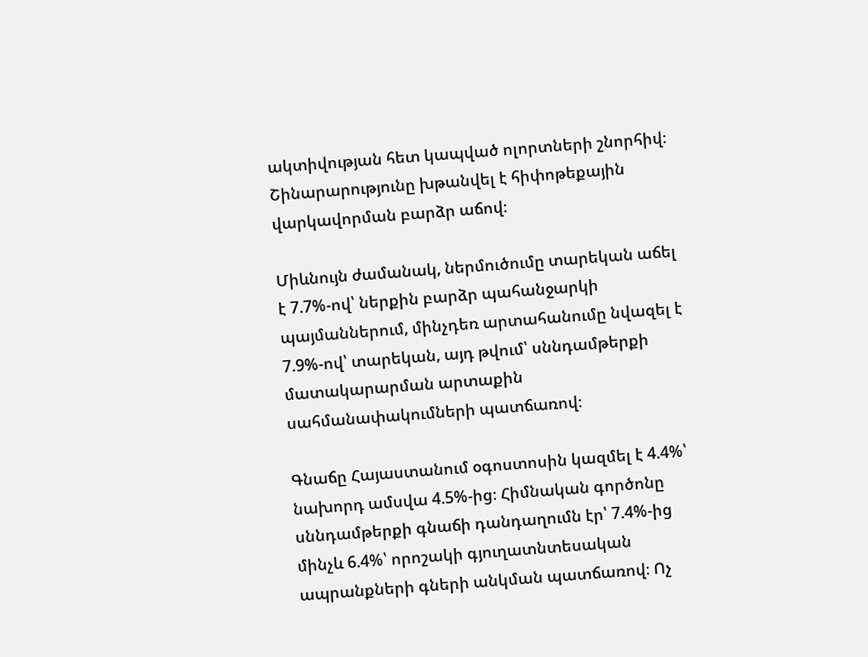ակտիվության հետ կապված ոլորտների շնորհիվ։ Շինարարությունը խթանվել է հիփոթեքային վարկավորման բարձր աճով։

Միևնույն ժամանակ, ներմուծումը տարեկան աճել է 7.7%-ով՝ ներքին բարձր պահանջարկի պայմաններում, մինչդեռ արտահանումը նվազել է 7.9%-ով՝ տարեկան, այդ թվում՝ սննդամթերքի մատակարարման արտաքին սահմանափակումների պատճառով։

Գնաճը Հայաստանում օգոստոսին կազմել է 4.4%՝ նախորդ ամսվա 4.5%-ից։ Հիմնական գործոնը սննդամթերքի գնաճի դանդաղումն էր՝ 7.4%-ից մինչև 6.4%՝ որոշակի գյուղատնտեսական ապրանքների գների անկման պատճառով։ Ոչ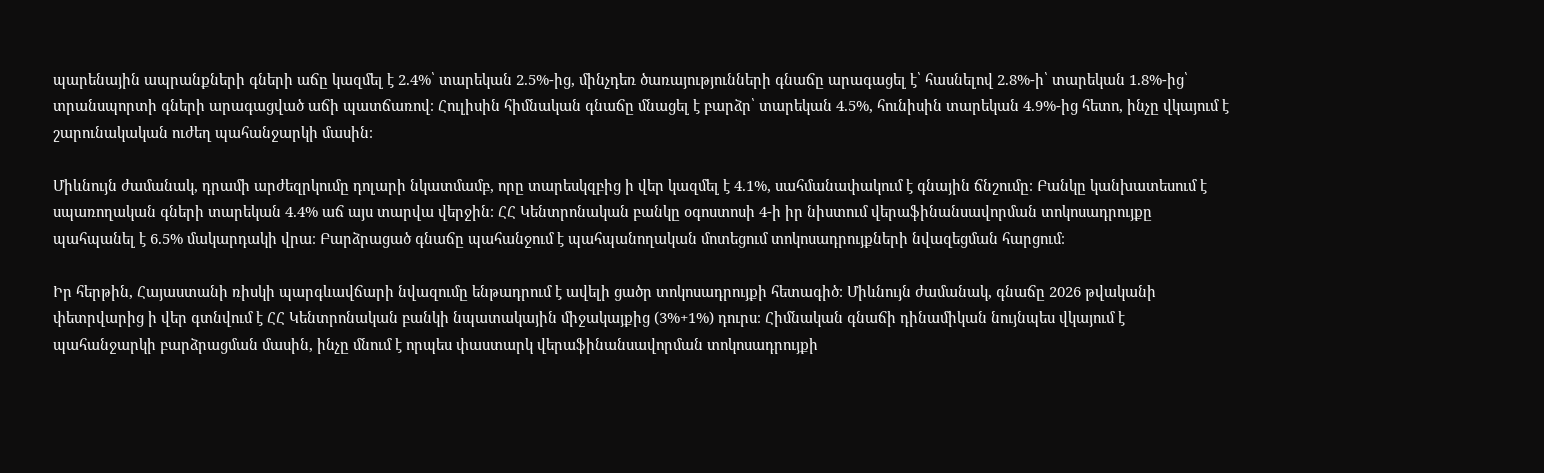պարենային ապրանքների գների աճը կազմել է 2.4%՝ տարեկան 2.5%-ից, մինչդեռ ծառայությունների գնաճը արագացել է՝ հասնելով 2.8%-ի՝ տարեկան 1.8%-ից՝ տրանսպորտի գների արագացված աճի պատճառով։ Հուլիսին հիմնական գնաճը մնացել է բարձր՝ տարեկան 4.5%, հունիսին տարեկան 4.9%-ից հետո, ինչը վկայում է շարունակական ուժեղ պահանջարկի մասին։

Միևնույն ժամանակ, դրամի արժեզրկումը դոլարի նկատմամբ, որը տարեսկզբից ի վեր կազմել է 4.1%, սահմանափակում է գնային ճնշումը։ Բանկը կանխատեսում է սպառողական գների տարեկան 4.4% աճ այս տարվա վերջին։ ՀՀ Կենտրոնական բանկը օգոստոսի 4-ի իր նիստում վերաֆինանսավորման տոկոսադրույքը պահպանել է 6.5% մակարդակի վրա։ Բարձրացած գնաճը պահանջում է պահպանողական մոտեցում տոկոսադրույքների նվազեցման հարցում։

Իր հերթին, Հայաստանի ռիսկի պարգևավճարի նվազումը ենթադրում է ավելի ցածր տոկոսադրույքի հետագիծ։ Միևնույն ժամանակ, գնաճը 2026 թվականի փետրվարից ի վեր գտնվում է ՀՀ Կենտրոնական բանկի նպատակային միջակայքից (3%+1%) դուրս։ Հիմնական գնաճի դինամիկան նույնպես վկայում է պահանջարկի բարձրացման մասին, ինչը մնում է որպես փաստարկ վերաֆինանսավորման տոկոսադրույքի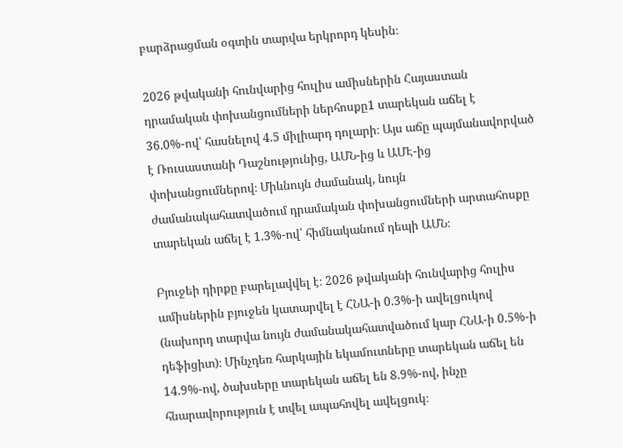բարձրացման օգտին տարվա երկրորդ կեսին։

2026 թվականի հունվարից հուլիս ամիսներին Հայաստան դրամական փոխանցումների ներհոսքը1 տարեկան աճել է 36.0%-ով՝ հասնելով 4.5 միլիարդ դոլարի։ Այս աճը պայմանավորված է Ռուսաստանի Դաշնությունից, ԱՄՆ-ից և ԱՄԷ-ից փոխանցումներով։ Միևնույն ժամանակ, նույն ժամանակահատվածում դրամական փոխանցումների արտահոսքը տարեկան աճել է 1.3%-ով՝ հիմնականում դեպի ԱՄՆ։

Բյուջեի դիրքը բարելավվել է։ 2026 թվականի հունվարից հուլիս ամիսներին բյուջեն կատարվել է ՀՆԱ-ի 0.3%-ի ավելցուկով (նախորդ տարվա նույն ժամանակահատվածում կար ՀՆԱ-ի 0.5%-ի դեֆիցիտ)։ Մինչդեռ հարկային եկամուտները տարեկան աճել են 14.9%-ով, ծախսերը տարեկան աճել են 8.9%-ով, ինչը հնարավորություն է տվել ապահովել ավելցուկ։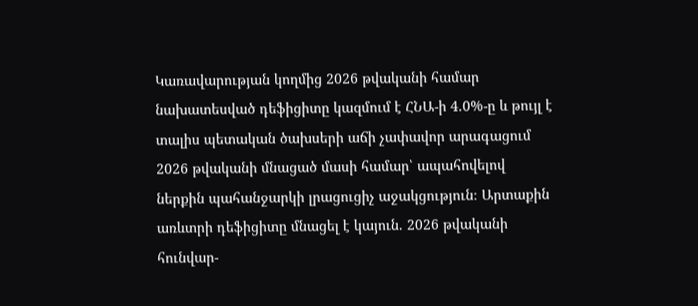Կառավարության կողմից 2026 թվականի համար նախատեսված դեֆիցիտը կազմում է ՀՆԱ-ի 4.0%-ը և թույլ է տալիս պետական ծախսերի աճի չափավոր արագացում 2026 թվականի մնացած մասի համար՝ ապահովելով ներքին պահանջարկի լրացուցիչ աջակցություն։ Արտաքին առևտրի դեֆիցիտը մնացել է կայուն. 2026 թվականի հունվար-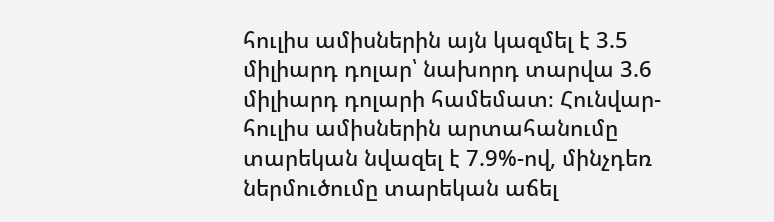հուլիս ամիսներին այն կազմել է 3.5 միլիարդ դոլար՝ նախորդ տարվա 3.6 միլիարդ դոլարի համեմատ։ Հունվար-հուլիս ամիսներին արտահանումը տարեկան նվազել է 7.9%-ով, մինչդեռ ներմուծումը տարեկան աճել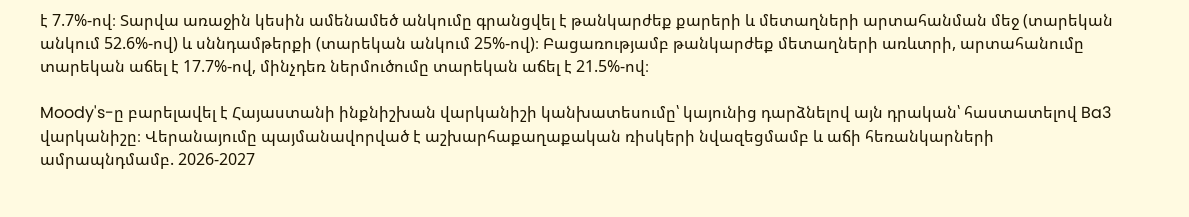է 7.7%-ով։ Տարվա առաջին կեսին ամենամեծ անկումը գրանցվել է թանկարժեք քարերի և մետաղների արտահանման մեջ (տարեկան անկում 52.6%-ով) և սննդամթերքի (տարեկան անկում 25%-ով)։ Բացառությամբ թանկարժեք մետաղների առևտրի, արտահանումը տարեկան աճել է 17.7%-ով, մինչդեռ ներմուծումը տարեկան աճել է 21.5%-ով։

Moody's-ը բարելավել է Հայաստանի ինքնիշխան վարկանիշի կանխատեսումը՝ կայունից դարձնելով այն դրական՝ հաստատելով Ba3 վարկանիշը։ Վերանայումը պայմանավորված է աշխարհաքաղաքական ռիսկերի նվազեցմամբ և աճի հեռանկարների ամրապնդմամբ. 2026-2027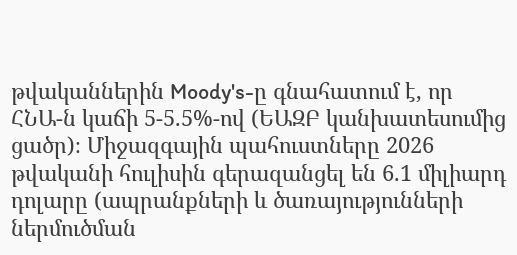թվականներին Moody's-ը գնահատում է, որ ՀՆԱ-ն կաճի 5-5.5%-ով (ԵԱԶԲ կանխատեսումից ցածր)։ Միջազգային պահուստները 2026 թվականի հուլիսին գերազանցել են 6.1 միլիարդ դոլարը (ապրանքների և ծառայությունների ներմուծման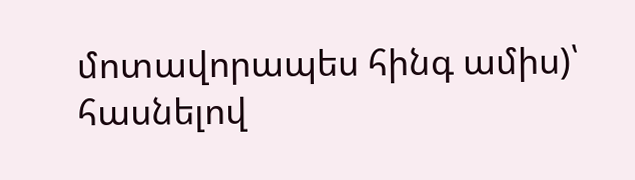մոտավորապես հինգ ամիս)՝ հասնելով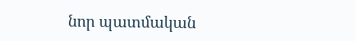նոր պատմական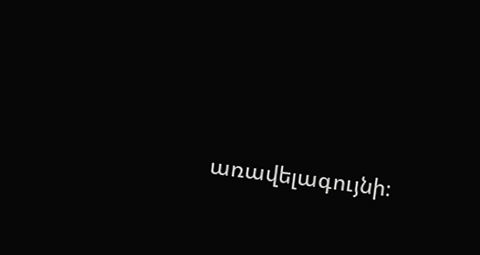առավելագույնի։